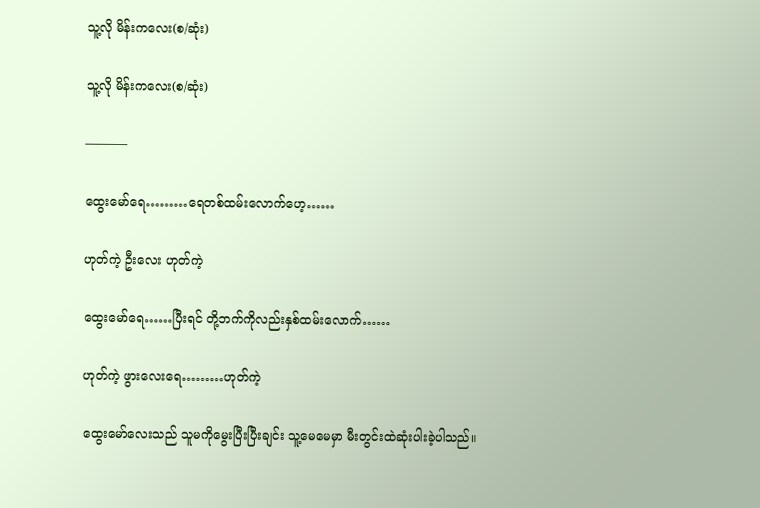သူ့လို မိန်းကလေး(စ/ဆုံး)

သူ့လို မိန်းကလေး(စ/ဆုံး)

———–

ထွေးမော်ရေ………ရေတစ်ထမ်းလောက်ဟေ့……

ဟုတ်ကဲ့ ဦးလေး ဟုတ်ကဲ့

ထွေးမော်ရေ……ပြီးရင် တို့ဘက်ကိုလည်းနှစ်ထမ်းလောက်……

ဟုတ်ကဲ့ ဖွားလေးရေ………ဟုတ်ကဲ့

ထွေးမော်လေးသည် သူမကိုမွေးပြီးပြီးချင်း သူ့မေမေမှာ မီးတွင်းထဲဆုံးပါးခဲ့ပါသည်။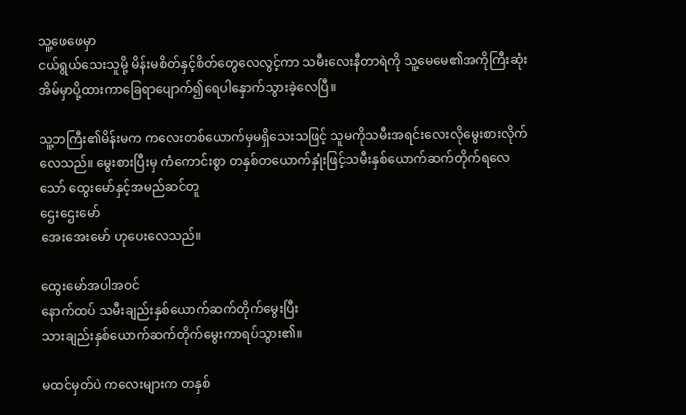သူ့ဖေဖေမှာ
ငယ်ရွယ်သေးသူမို့ မိန်းမစိတ်နှင့်စိတ်တွေလေလွင့်ကာ သမီးလေးနီတာရဲကို သူ့မေမေ၏အကိုကြီးဆုံးအိမ်မှာပို့ထားကာခြေရာပျောက်၍ရေပါနှောက်သွားခဲ့လေပြီ။

သူ့ဘကြီး၏မိန်းမက ကလေးတစ်ယောက်မှမရှိသေးသဖြင့် သူမကိုသမီးအရင်းလေးလိုမွေးစားလိုက်လေသည်။ မွေးစားပြီးမှ ကံကောင်းစွာ တနှစ်တယောက်နှုံးဖြင့်သမီးနှစ်ယောက်ဆက်တိုက်ရလေသော် ထွေးမော်နှင့်အမည်ဆင်တူ
ဌေးဌေးမော်
အေးအေးမော် ဟုပေးလေသည်။

ထွေးမော်အပါအဝင်
နောက်ထပ် သမီးချည်းနှစ်ယောက်ဆက်တိုက်မွေးပြီး
သားချည်းနှစ်ယောက်ဆက်တိုက်မွေးကာရပ်သွား၏။

မထင်မှတ်ပဲ ကလေးများက တနှစ်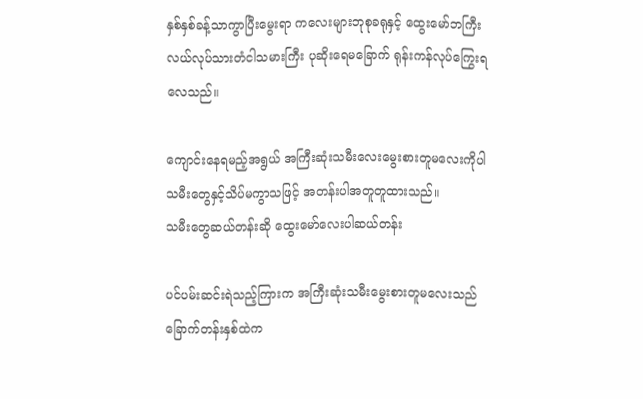နှစ်နှစ်ခန့်သာကွာပြီးမွေးရာ ကလေးများဘုစုခရုနှင့် ထွေးမော်ဘကြီး လယ်လုပ်သားတံငါသမားကြီး ပုဆိုးရေမခြောက် ရုန်းကန်လုပ်ကြွေးရလေသည်။

ကျောင်းနေရမည့်အရွယ် အကြီးဆုံးသမီးလေးမွေးစားတူမလေးကိုပါ သမီးတွေနှင့်သိပ်မကွာသဖြင့် အတန်းပါအတူတူထားသည်။
သမီးတွေဆယ်တန်းဆို ထွေးမော်လေးပါဆယ်တန်း

ပင်ပမ်းဆင်းရဲသည့်ကြားက အကြီးဆုံးသမီးမွေးစားတူမလေးသည် ခြောက်တန်းနှစ်ထဲက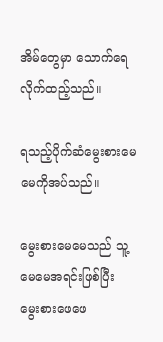အိမ်တွေမှာ သောက်ရေလိုက်ထည့်သည်။

ရသည့်ပိုက်ဆံမွေးစားမေမေကိုအပ်သည်။

မွေးစားမေမေသည် သူ့မေမေအရင်းဖြစ်ပြီး
မွေးစားဖေဖေ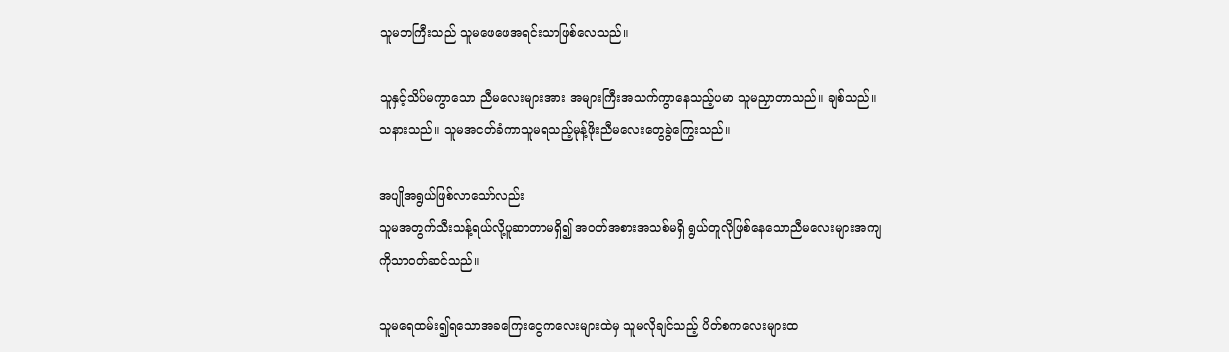သူမဘကြီးသည် သူမဖေဖေအရင်းသာဖြစ်လေသည်။

သူနှင့်သိပ်မကွာသော ညီမလေးများအား အများကြီးအသက်ကွာနေသည့်ပမာ သူမညှာတာသည်။ ချစ်သည်။ သနားသည်။ သူမအငတ်ခံကာသူမရသည့်မုန့်ဖိုးညီမလေးတွေခွဲကြွေးသည်။

အပျိုအရွယ်ဖြစ်လာသော်လည်း
သူမအတွက်သီးသန့်ရယ်လို့ပူဆာတာမရှိ၍ အဝတ်အစားအသစ်မရှိ ရွယ်တူလိုဖြစ်နေသောညီမလေးများအကျကိုသာဝတ်ဆင်သည်။

သူမရေထမ်း၍ရသောအခကြေးငွေကလေးများထဲမှ သူမလိုချင်သည့် ပိတ်စကလေးများထ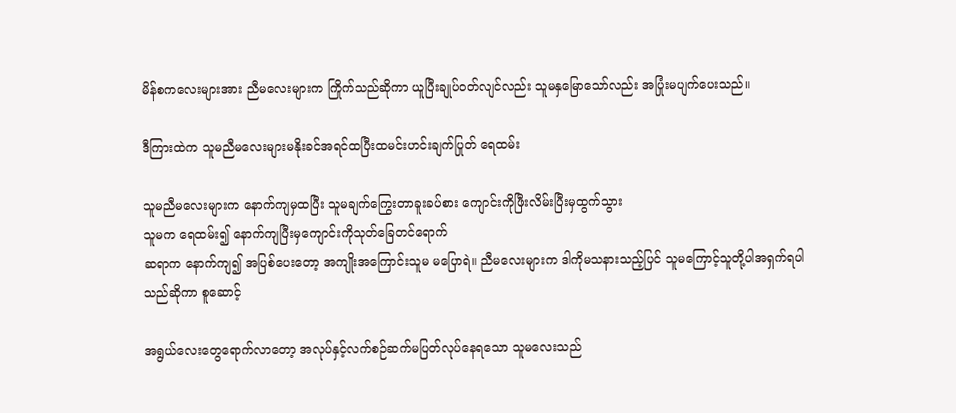မိန်စကလေးများအား ညီမလေးများက ကြိုက်သည်ဆိုကာ ယူပြီးချုပ်ဝတ်လျင်လည်း သူမနှမြောသော်လည်း အပြုံးမပျက်ပေးသည်။

ဒီကြားထဲက သူမညီမလေးများမနိုးခင်အရင်ထပြီးထမင်းဟင်းချက်ပြုတ် ရေထမ်း

သူမညီမလေးများက နောက်ကျမှထပြီး သူမချက်ကြွေးတာခူးခပ်စား ကျောင်းကိုဖြီးလိမ်းပြီးမှထွက်သွား
သူမက ရေထမ်း၍ နောက်ကျပြီးမှကျောင်းကိုသုတ်ခြေတင်ရောက်
ဆရာက နောက်ကျ၍ အပြစ်ပေးတော့ အကျိုးအကြောင်းသူမ မပြောရဲ။ ညီမလေးများက ဒါကိုမသနားသည့်ပြင် သူမကြောင့်သူတို့ပါအရှက်ရပါသည်ဆိုကာ စူဆောင့်

အရွယ်လေးတွေရောက်လာတော့ အလုပ်နှင့်လက်စဉ်ဆက်မပြတ်လုပ်နေရသော သူမလေးသည်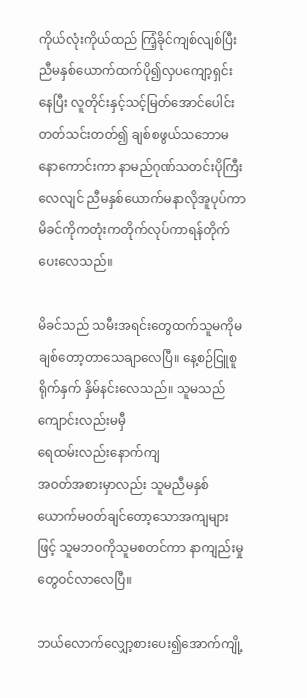ကိုယ်လုံးကိုယ်ထည် ကြံ့ခိုင်ကျစ်လျစ်ပြီး ညီမနှစ်ယောက်ထက်ပို၍လှပကျော့ရှင်းနေပြီး လူတိုင်းနှင့်သင့်မြတ်အောင်ပေါင်းတတ်သင်းတတ်၍ ချစ်စဖွယ်သဘောမနောကောင်းကာ နာမည်ဂုဏ်သတင်းပိုကြီးလေလျင် ညီမနှစ်ယောက်မနာလိုအူပုပ်ကာ မိခင်ကိုကတုံးကတိုက်လုပ်ကာရန်တိုက်ပေးလေသည်။

မိခင်သည် သမီးအရင်းတွေထက်သူမကိုမချစ်တော့တာသေချာလေပြီ။ နေ့စဉ်ငြူစူရိုက်နှက် နှိမ်နင်းလေသည်။ သူမသည် ကျောင်းလည်းမမှီ
ရေထမ်းလည်းနောက်ကျ
အဝတ်အစားမှာလည်း သူမညီမနှစ်ယောက်မဝတ်ချင်တော့သောအကျများဖြင့် သူမဘဝကိုသူမစတင်ကာ နာကျည်းမှုတွေဝင်လာလေပြီ။

ဘယ်လောက်လျှော့စားပေး၍အောက်ကျို့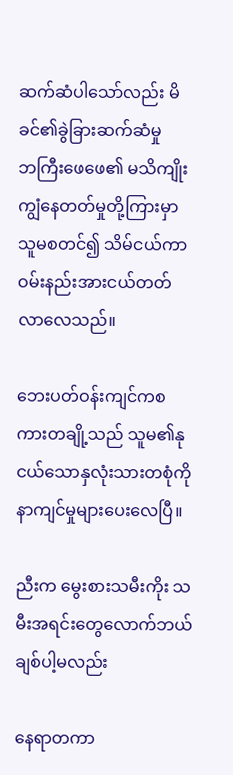ဆက်ဆံပါသော်လည်း မိခင်၏ခွဲခြားဆက်ဆံမှု
ဘကြီးဖေဖေ၏ မသိကျိုးကျွံနေတတ်မှုတို့ကြားမှာ သူမစတင်၍ သိမ်ငယ်ကာ ဝမ်းနည်းအားငယ်တတ်လာလေသည်။

ဘေးပတ်ဝန်းကျင်ကစကားတချို့သည် သူမ၏နုငယ်သောနှလုံးသားတစုံကိုနာကျင်မှုများပေးလေပြီ။

ညီးက မွေးစားသမီးကိုး သမီးအရင်းတွေလောက်ဘယ်ချစ်ပါ့မလည်း

နေရာတကာ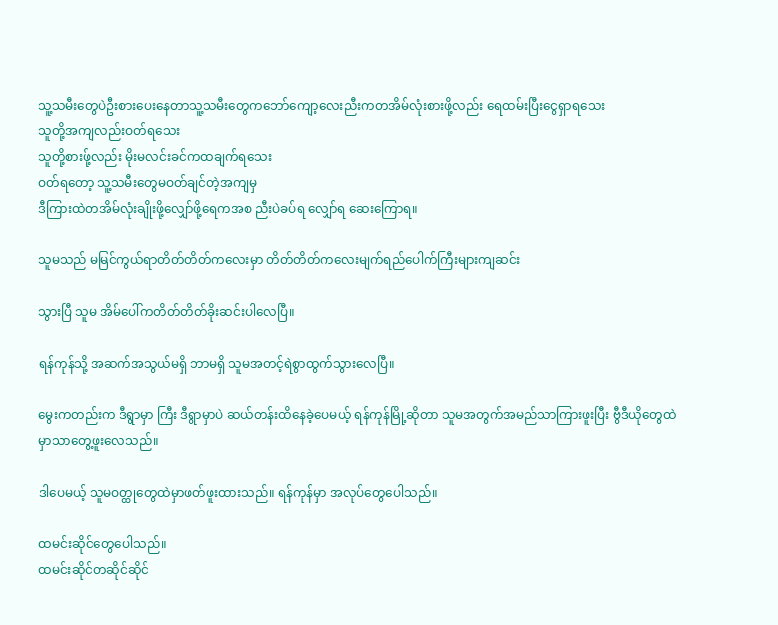သူ့သမီးတွေပဲဦးစားပေးနေတာသူ့သမီးတွေကဘော်ကျော့လေးညီးကတအိမ်လုံးစားဖို့လည်း ရေထမ်းပြီးငွေရှာရသေး
သူတို့အကျလည်းဝတ်ရသေး
သူတို့စားဖ်ု့လည်း မိုးမလင်းခင်ကထချက်ရသေး
ဝတ်ရတော့ သူ့သမီးတွေမဝတ်ချင်တဲ့အကျမှ
ဒီကြားထဲတအိမ်လုံးချိုးဖို့လျှော်ဖို့ရေကအစ ညီးပဲခပ်ရ လျှော်ရ ဆေးကြောရ။

သူမသည် မမြင်ကွယ်ရာတိတ်တိတ်ကလေးမှာ တိတ်တိတ်ကလေးမျက်ရည်ပေါက်ကြီးများကျဆင်း

သွားပြီ သူမ အိမ်ပေါ်ကတိတ်တိတ်ခိုးဆင်းပါလေပြီ။

ရန်ကုန်သို့ အဆက်အသွယ်မရှိ ဘာမရှိ သူမအတင့်ရဲစွာထွက်သွားလေပြီ။

မွေးကတည်းက ဒီရွာမှာ ကြီး ဒီရွာမှာပဲ ဆယ်တန်းထိနေခဲ့ပေမယ့် ရန်ကုန်မြို့ဆိုတာ သူမအတွက်အမည်သာကြားဖူးပြီး ဗွီဒီယိုတွေထဲမှာသာတွေ့ဖူးလေသည်။

ဒါပေမယ့် သူမဝတ္ထုတွေထဲမှာဖတ်ဖူးထားသည်။ ရန်ကုန်မှာ အလုပ်တွေပေါသည်။

ထမင်းဆိုင်တွေပေါသည်။
ထမင်းဆိုင်တဆိုင်ဆိုင်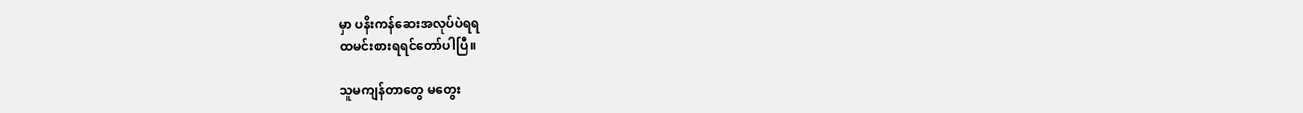မှာ ပနိးကန်ဆေးအလုပ်ပဲရရ
ထမင်းစားရရင်တော်ပါပြီ။

သူမကျန်တာတွေ မတွေး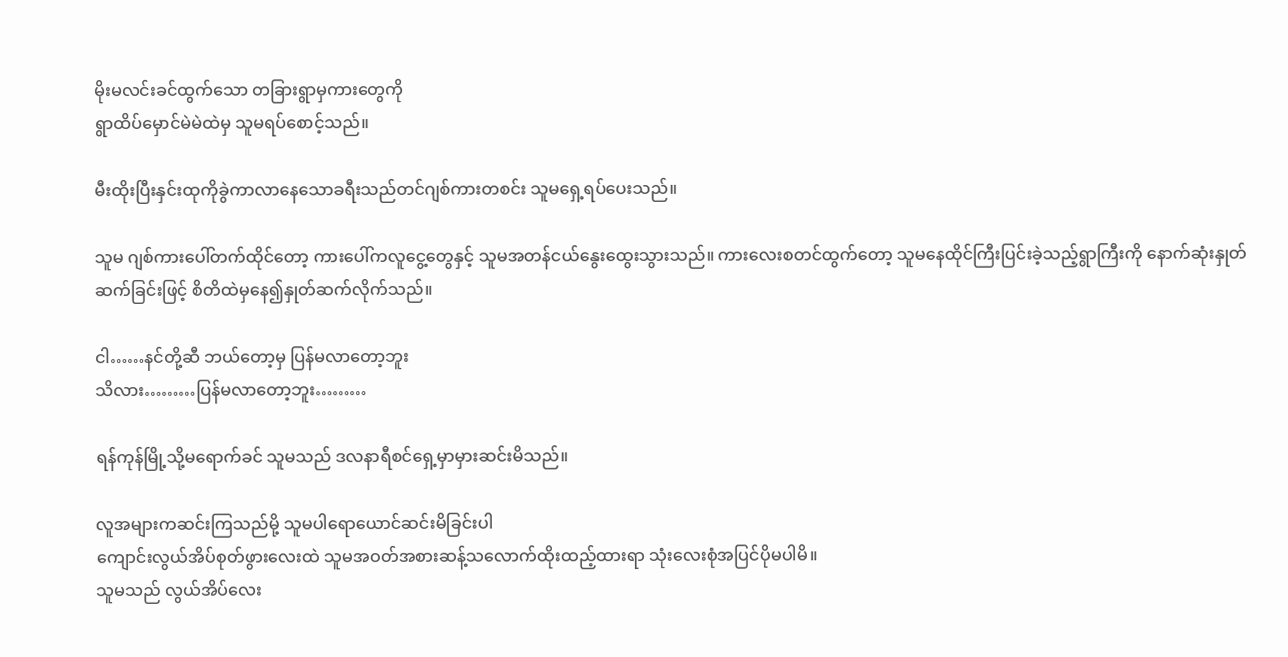မိုးမလင်းခင်ထွက်သော တခြားရွာမှကားတွေကို
ရွာထိပ်မှောင်မဲမဲထဲမှ သူမရပ်စောင့်သည်။

မီးထိုးပြီးနှင်းထုကိုခွဲကာလာနေသောခရီးသည်တင်ဂျစ်ကားတစင်း သူမရှေ့ရပ်ပေးသည်။

သူမ ဂျစ်ကားပေါ်တက်ထိုင်တော့ ကားပေါ်ကလူငွေ့တွေနှင့် သူမအတန်ငယ်နွေးထွေးသွားသည်။ ကားလေးစတင်ထွက်တော့ သူမနေထိုင်ကြီးပြင်းခဲ့သည့်ရွာကြီးကို နောက်ဆုံးနှုတ်ဆက်ခြင်းဖြင့် စိတိထဲမှနေ၍နှုတ်ဆက်လိုက်သည်။

ငါ……နင်တို့ဆီ ဘယ်တော့မှ ပြန်မလာတော့ဘူး
သိလား………ပြန်မလာတော့ဘူး………

ရန်ကုန်မြို့သို့မရောက်ခင် သူမသည် ဒလနာရီစင်ရှေ့မှာမှားဆင်းမိသည်။

လူအများကဆင်းကြသည်မို့ သူမပါရောယောင်ဆင်းမိခြင်းပါ
ကျောင်းလွယ်အိပ်စုတ်ဖွားလေးထဲ သူမအဝတ်အစားဆန့်သလောက်ထိုးထည့်ထားရာ သုံးလေးစုံအပြင်ပိုမပါမိ။
သူမသည် လွယ်အိပ်လေး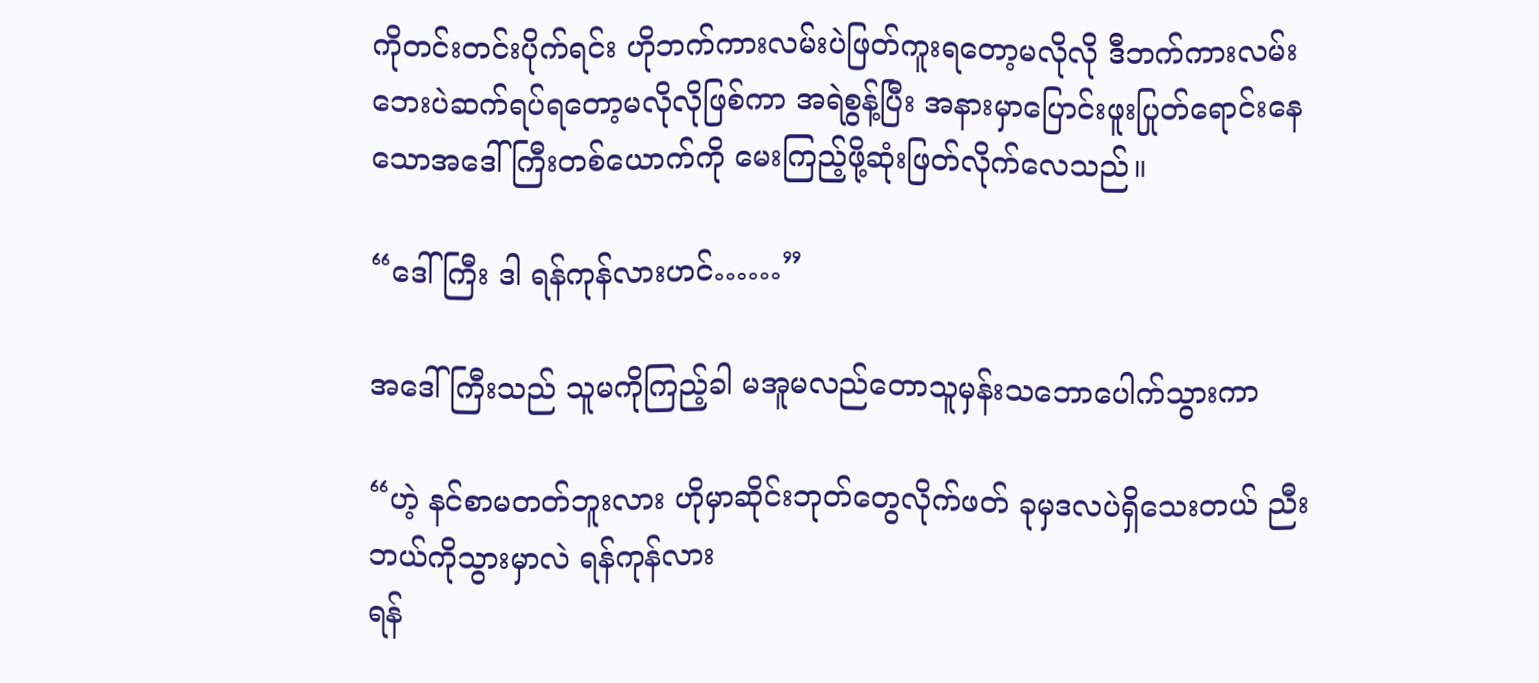ကိုတင်းတင်းပိုက်ရင်း ဟိုဘက်ကားလမ်းပဲဖြတ်ကူးရတော့မလိုလို ဒီဘက်ကားလမ်းဘေးပဲဆက်ရပ်ရတော့မလိုလိုဖြစ်ကာ အရဲစွန့်ပြီး အနားမှာပြောင်းဖူးပြုတ်ရောင်းနေသောအဒေါ်ကြီးတစ်ယောက်ကို မေးကြည့်ဖို့ဆုံးဖြတ်လိုက်လေသည်။

“ဒေါ်ကြီး ဒါ ရန်ကုန်လားဟင်……”

အဒေါ်ကြီးသည် သူမကိုကြည့်ခါ မအူမလည်တောသူမှန်းသဘောပေါက်သွားကာ

“ဟဲ့ နင်စာမတတ်ဘူးလား ဟိုမှာဆိုင်းဘုတ်တွေလိုက်ဖတ် ခုမှဒလပဲရှိသေးတယ် ညီး ဘယ်ကိုသွားမှာလဲ ရန်ကုန်လား
ရန်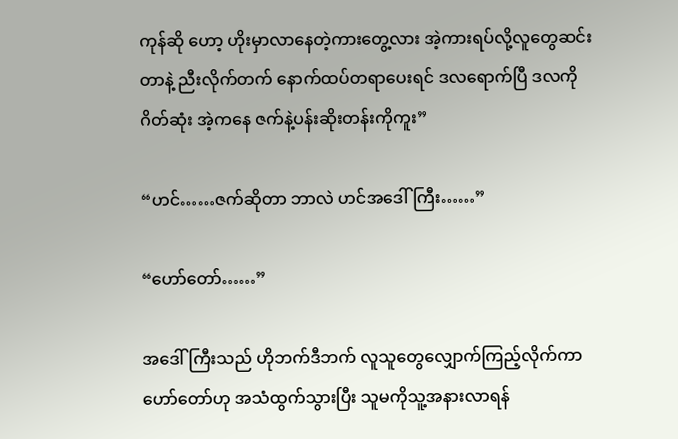ကုန်ဆို ဟော့ ဟိုးမှာလာနေတဲ့ကားတွေ့လား အဲ့ကားရပ်လို့လူတွေဆင်းတာနဲ့ ညီးလိုက်တက် နောက်ထပ်တရာပေးရင် ဒလရောက်ပြီ ဒလကို ဂိတ်ဆုံး အဲ့ကနေ ဇက်နဲ့ပန်းဆိုးတန်းကိုကူး”

“ဟင်……ဇက်ဆိုတာ ဘာလဲ ဟင်အဒေါ်ကြီး……”

“ဟော်တော်……”

အဒေါ်ကြီးသည် ဟိုဘက်ဒီဘက် လူသူတွေလျှောက်ကြည့်လိုက်ကာဟော်တော်ဟု အသံထွက်သွားပြီး သူမကိုသူ့အနားလာရန်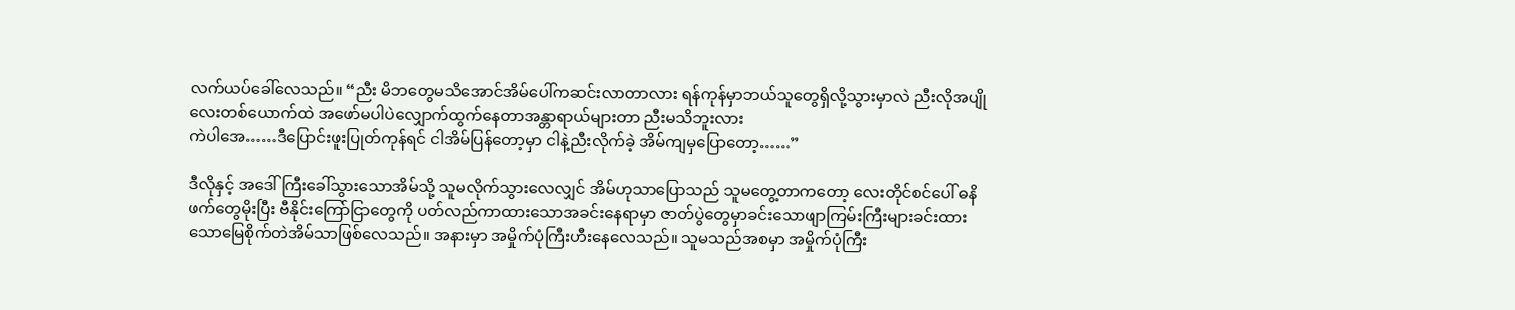လက်ယပ်ခေါ်လေသည်။ “ညီး မိဘတွေမသိအောင်အိမ်ပေါ်ကဆင်းလာတာလား ရန်ကုန်မှာဘယ်သူတွေရှိလို့သွားမှာလဲ ညီးလိုအပျိုလေးတစ်ယောက်ထဲ အဖော်မပါပဲလျှောက်ထွက်နေတာအန္တာရာယ်များတာ ညီးမသိဘူးလား
ကဲပါအေ……ဒီပြောင်းဖူးပြုတ်ကုန်ရင် ငါအိမ်ပြန်တော့မှာ ငါနဲ့ညီးလိုက်ခဲ့ အိမ်ကျမှပြောတော့……”

ဒီလိုနှင့် အဒေါ်ကြီးခေါ်သွားသောအိမ်သို့ သူမလိုက်သွားလေလျှင် အိမ်ဟုသာပြောသည် သူမတွေ့တာကတော့ လေးတိုင်စင်ပေါ် ဓနိဖက်တွေမိုးပြီး ဗီနိုင်းကြော်ငြာတွေကို ပတ်လည်ကာထားသောအခင်းနေရာမှာ ဇာတ်ပွဲတွေမှာခင်းသောဖျာကြမ်းကြီးများခင်းထားသောမြေစိုက်တဲအိမ်သာဖြစ်လေသည်။ အနားမှာ အမှိုက်ပုံကြီးဟီးနေလေသည်။ သူမသည်အစမှာ အမှိုက်ပုံကြီး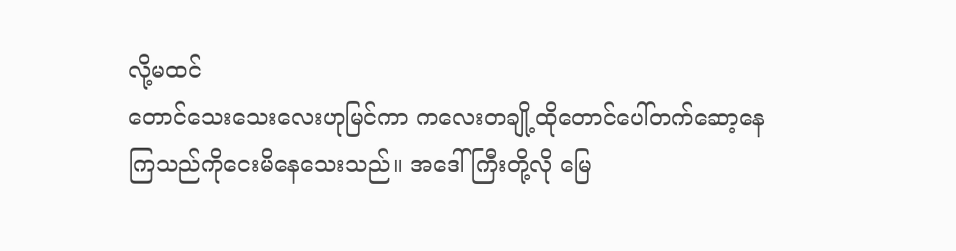လို့မထင်
တောင်သေးသေးလေးဟုမြင်ကာ ကလေးတချို့ထိုတောင်ပေါ်တက်ဆော့နေကြသည်ကိုငေးမိနေသေးသည်။ အဒေါ်ကြီးတို့လို မြေ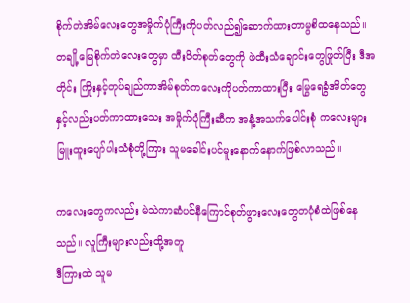စိုက်တဲအိမ်လေးတွေအမှိုက်ပုံကြီးကိုပတ်လည်၍ဆောက်ထားတာမွစိထနေသည်။ တချို့မြေစိုက်တဲလေးတွေမှာ ထီးပိတ်စုတ်တွေကို ဖဲထီးသံချောင်းတွေဖြုတ်ပြီး ဒီအတိုင်း ကြိုးနှင့်တုပ်ချည်ကာအိမ်စုတ်ကလေးကိုပတ်ကာထားပြီး မြွေရေခွံအိတ်တွေနှင့်လည်းပတ်ကာထားသေး အမှိုက်ပုံကြီးဆီက အနံ့အသက်ပေါင်းစုံ ကလေးများမြူးထူးပျော်ပါးသံစုံတို့ကြား သူမခေါင်းပင်မူးနောက်နောက်ဖြစ်လာသည်။

ကလေးတွေကလည်း မဲသဲကာဆံပင်နီကြောင်စုတ်ဖွားလေးတွေတပုံစံထဲဖြစ်နေသည်။ လူကြီးများလည်းထို့အတူ
ဒီကြားထဲ သူမ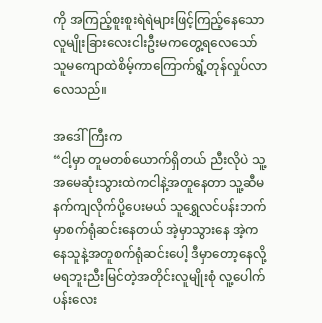ကို အကြည့်စူးစူးရဲရဲများဖြင့်ကြည့်နေသောလူမျိုးခြားလေးငါးဦးမကတွေ့ရလေသော် သူမကျောထဲစိမ့်ကာကြောက်ရွံ့တုန်လှုပ်လာလေသည်။

အဒေါ်ကြီးက
“ငါ့မှာ တူမတစ်ယောက်ရှိတယ် ညီးလိုပဲ သူ့အမေဆုံးသွားထဲကငါနဲ့အတူနေတာ သူ့ဆီမနက်ကျလိုက်ပို့ပေးမယ် သူရွှေလင်ပန်းဘက်မှာစက်ရုံဆင်းနေတယ် အဲ့မှာသွားနေ အဲ့ကနေသူနဲ့အတူစက်ရုံဆင်းပေါ့ ဒီမှာတော့နေလို့မရဘူးညီးမြင်တဲ့အတိုင်းလူမျိုးစုံ လူ့ပေါက်ပန်းလေး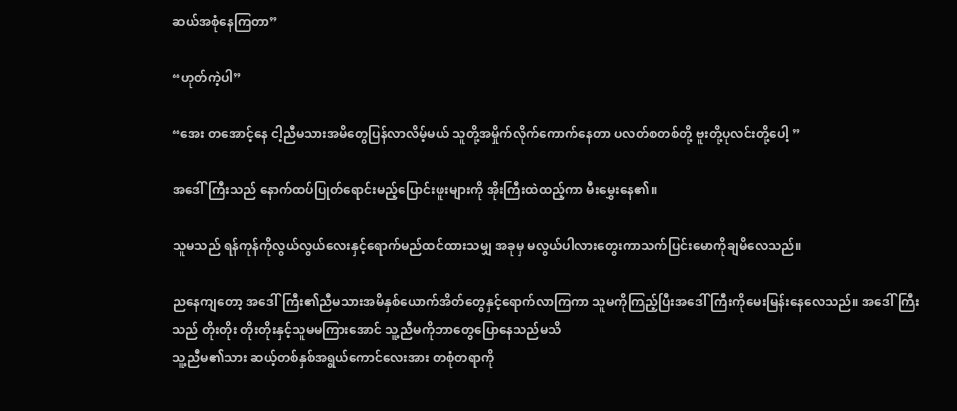ဆယ်အစုံနေကြတာ”

“ဟုတ်ကဲ့ပါ”

“အေး တအောင့်နေ ငါ့ညီမသားအမိတွေပြန်လာလိမ့်မယ် သူတို့အမှိုက်လိုက်ကောက်နေတာ ပလတ်စတစ်တို့ ဗူးတို့ပုလင်းတို့ပေါ့ ”

အဒေါ်ကြီးသည် နောက်ထပ်ပြုတ်ရောင်းမည့်ပြောင်းဖူးများကို အိုးကြီးထဲထည့်ကာ မီးမွှေးနေ၏။

သူမသည် ရန်ကုန်ကိုလွယ်လွယ်လေးနှင့်ရောက်မည်ထင်ထားသမျှ အခုမှ မလွယ်ပါလားတွေးကာသက်ပြင်းမောကိုချမိလေသည်။

ညနေကျတော့ အဒေါ်ကြီး၏ညီမသားအမိနှစ်ယောက်အိတ်တွေနှင့်ရောက်လာကြကာ သူမကိုကြည့်ပြီးအဒေါ်ကြီးကိုမေးမြန်းနေလေသည်။ အဒေါ်ကြီးသည် တိုးတိုး တိုးတိုးနှင့်သူမမကြားအောင် သူ့ညီမကိုဘာတွေပြောနေသည်မသိ
သူ့ညီမ၏သား ဆယ့်တစ်နှစ်အရွယ်ကောင်လေးအား တစုံတရာကို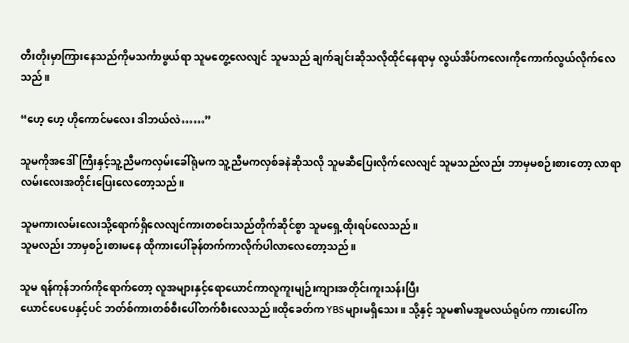တီးတိုးမှာကြားနေသည်ကိုမသင်္ကာဖွယ်ရာ သူမတွေ့လေလျင် သူမသည် ချက်ချင်းဆိုသလိုထိုင်နေရာမှ လွယ်အိပ်ကလေးကိုကောက်လွယ်လိုက်လေသည်။

“ဟေ့ ဟေ့ ဟိုကောင်မလေး ဒါဘယ်လဲ……”

သူမကိုအဒေါ်ကြီးနှင့်သူ့ညီမကလှမ်းခေါ်ရုံမက သူ့ညီမကလှစ်ခနဲဆိုသလို သူမဆီပြေးလိုက်လေလျင် သူမသည်လည်း ဘာမှမစဉ်းစားတော့ လာရာလမ်းလေးအတိုင်းပြေးလေတော့သည်။

သူမကားလမ်းလေးသို့ရောက်ရှိလေလျင်ကားတစင်းသည်တိုက်ဆိုင်စွာ သူမရှေ့ထိုးရပ်လေသည်။
သူမလည်း ဘာမှစဉ်းစားမနေ ထိုကားပေါ်ခုန်တက်ကာလိုက်ပါလာလေတော့သည်။

သူမ ရန်ကုန်ဘက်ကိုရောက်တော့ လူအများနှင့်ရောယောင်ကာလူကူးမျဉ်းကျားအတိုင်းကူးသန်းပြီး
ယောင်ပေပေနှင့်ပင် ဘတ်စ်ကားတစ်စီးပေါ်တက်စီးလေသည်။ထိုခေတ်က YBSများမရှိသေး။ သို့နှင့် သူမ၏မအူမလယ်ရုပ်က ကားပေါ်က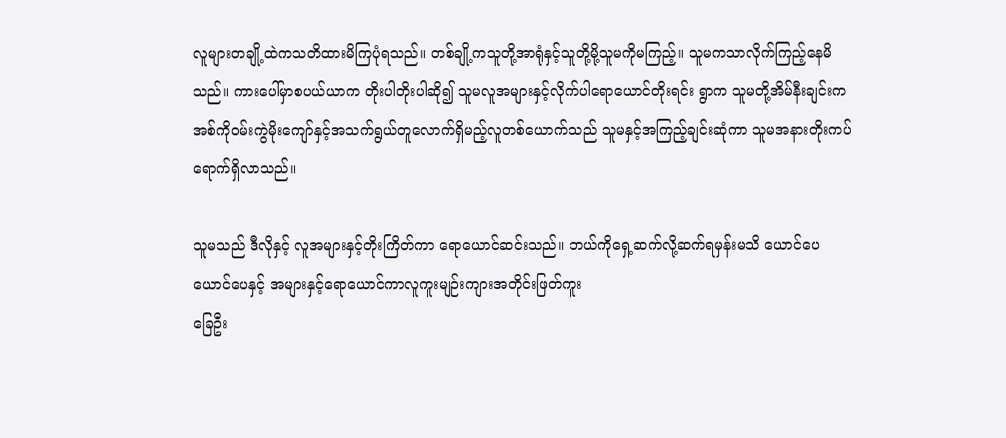လူများတချို့ထဲကသတိထားမိကြပုံရသည်။ တစ်ချို့ကသူတို့အာရုံနှင့်သူတို့မို့သူမကိုမကြည့်။ သူမကသာလိုက်ကြည့်နေမိသည်။ ကားပေါ်မှာစပယ်ယာက တိုးပါတိုးပါဆို၍ သူမလူအများနှင့်လိုက်ပါရောယောင်တိုးရင်း ရွာက သူမတို့အိမ်နီးချင်းကအစ်ကိုဝမ်းကွဲမိုးကျော်နှင့်အသက်ရွယ်တူလောက်ရှိမည့်လူတစ်ယောက်သည် သူမနှင့်အကြည့်ချင်းဆုံကာ သူမအနားတိုးကပ်ရောက်ရှိလာသည်။

သူမသည် ဒီလိုနှင့် လူအများနှင့်တိုးကြိတ်ကာ ရောယောင်ဆင်းသည်။ ဘယ်ကိုရှေ့ဆက်လို့ဆက်ရမှန်းမသိ ယောင်ပေယောင်ပေနှင့် အများနှင့်ရောယောင်ကာလူကူးမျဉ်းကျားအတိုင်းဖြတ်ကူး
ခြေဦး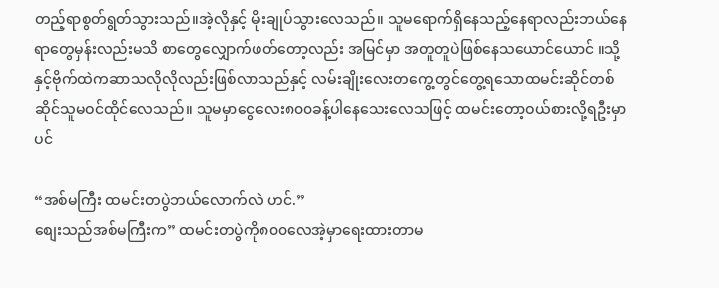တည့်ရာစွတ်ရွတ်သွားသည်။အဲ့လိုနှင့် မိုးချုပ်သွားလေသည်။ သူမရောက်ရှိနေသည့်နေရာလည်းဘယ်နေရာတွေမှန်းလည်းမသိ စာတွေလျှောက်ဖတ်တော့လည်း အမြင်မှာ အတူတူပဲဖြစ်နေသယောင်ယောင် ။သို့နှင့်ဗိုက်ထဲကဆာသလိုလိုလည်းဖြစ်လာသည်နှင့် လမ်းချိုးလေးတကွေ့တွင်တွေ့ရသောထမင်းဆိုင်တစ်ဆိုင်သူမဝင်ထိုင်လေသည်။ သူမမှာငွေလေး၈၀၀ခန့်ပါနေသေးလေသဖြင့် ထမင်းတော့ဝယ်စားလို့ရဦးမှာပင်

“အစ်မကြီး ထမင်းတပွဲဘယ်လောက်လဲ ဟင်.”
စျေးသည်အစ်မကြီးက” ထမင်းတပွဲကို၈၀၀လေအဲ့မှာရေးထားတာမ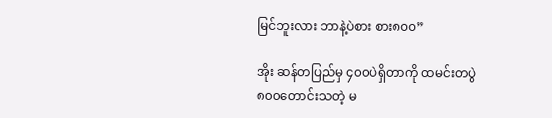မြင်ဘူးလား ဘာနဲ့ပဲစား စား၈၀၀”

အိုး ဆန်တပြည်မှ ၄၀၀ပဲရှိတာကို ထမင်းတပွဲ၈၀၀တောင်းသတဲ့ မ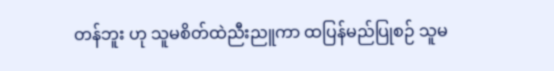တန်ဘူး ဟု သူမစိတ်ထဲညီးညူကာ ထပြန်မည်ပြုစဉ် သူမ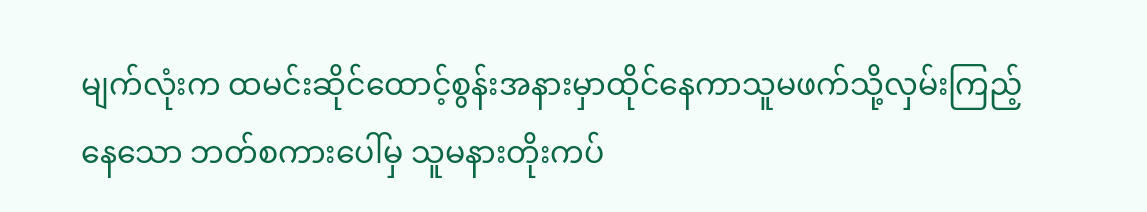မျက်လုံးက ထမင်းဆိုင်ထောင့်စွန်းအနားမှာထိုင်နေကာသူမဖက်သို့လှမ်းကြည့်နေသော ဘတ်စကားပေါ်မှ သူမနားတိုးကပ်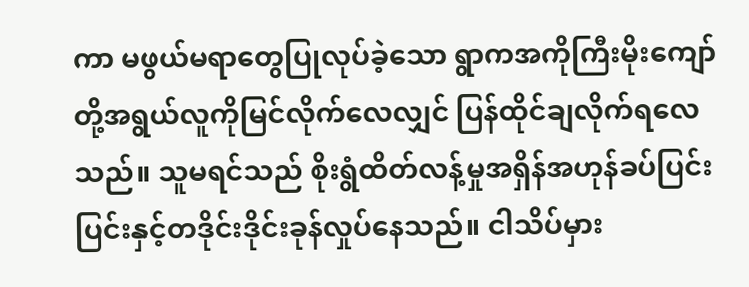ကာ မဖွယ်မရာတွေပြုလုပ်ခဲ့သော ရွာကအကိုကြီးမိုးကျော်တို့အရွယ်လူကိုမြင်လိုက်လေလျှင် ပြန်ထိုင်ချလိုက်ရလေသည်။ သူမရင်သည် စိုးရွံထိတ်လန့်မှုအရှိန်အဟုန်ခပ်ပြင်းပြင်းနှင့်တဒိုင်းဒိုင်းခုန်လှုပ်နေသည်။ ငါသိပ်မှား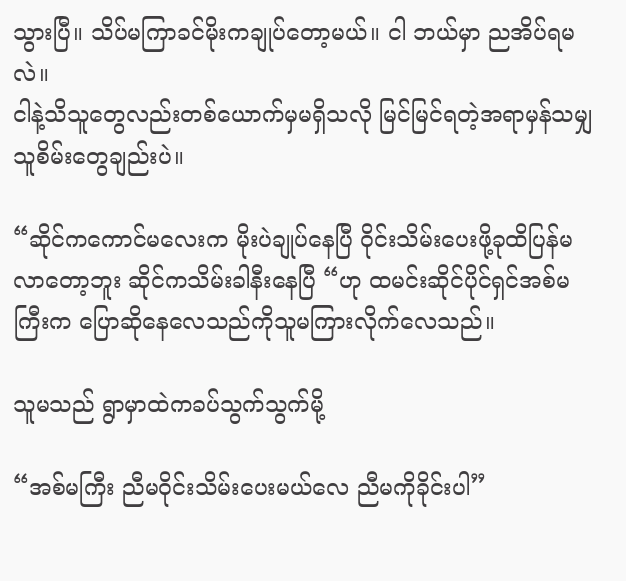သွားပြီ။ သိပ်မကြာခင်မိုးကချုပ်တော့မယ်။ ငါ ဘယ်မှာ ညအိပ်ရမလဲ။
ငါနဲ့သိသူတွေလည်းတစ်ယောက်မှမရှိသလို မြင်မြင်ရတဲ့အရာမှန်သမျှ သူစိမ်းတွေချည်းပဲ။

“ဆိုင်ကကောင်မလေးက မိုးပဲချုပ်နေပြီ ဝိုင်းသိမ်းပေးဖို့ခုထိပြန်မလာတော့ဘူး ဆိုင်ကသိမ်းခါနီးနေပြီ “ဟု ထမင်းဆိုင်ပိုင်ရှင်အစ်မကြီးက ပြောဆိုနေလေသည်ကိုသူမကြားလိုက်လေသည်။

သူမသည် ရွာမှာထဲကခပ်သွက်သွက်မို့

“အစ်မကြီး ညီမဝိုင်းသိမ်းပေးမယ်လေ ညီမကိုခိုင်းပါ”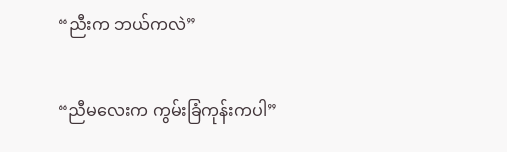“ညီးက ဘယ်ကလဲ”

“ညီမလေးက ကွမ်းခြံကုန်းကပါ”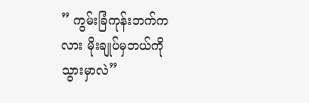” ကွမ်းခြံကုန်းဘက်ကလား မိုးချုပ်မှဘယ်ကိုသွားမှာလဲ”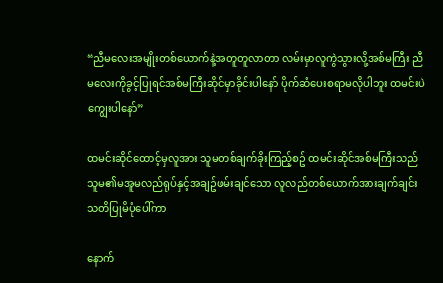“ညီမလေးအမျိုးတစ်ယောက်နဲ့အတူတူလာတာ လမ်းမှာလူကွဲသွားလို့အစ်မကြီး ညီမလေးကိုခွင့်ပြုရင်အစ်မကြီးဆိုင်မှာခိုင်းပါနော် ပိုက်ဆံပေးစရာမလိုပါဘူး ထမင်းပဲကျွေးပါနော်”

ထမင်းဆိုင်ထောင့်မှလူအား သူမတစ်ချက်ခိုးကြည့်စဥ် ထမင်းဆိုင်အစ်မကြီးသည်သူမ၏မအူမလည်ရုပ်နှင့်အချဥ်ဖမ်းချင်သော လူလည်တစ်ယောက်အားချက်ချင်းသတိပြုမိပုံပေါ်ကာ

နောက်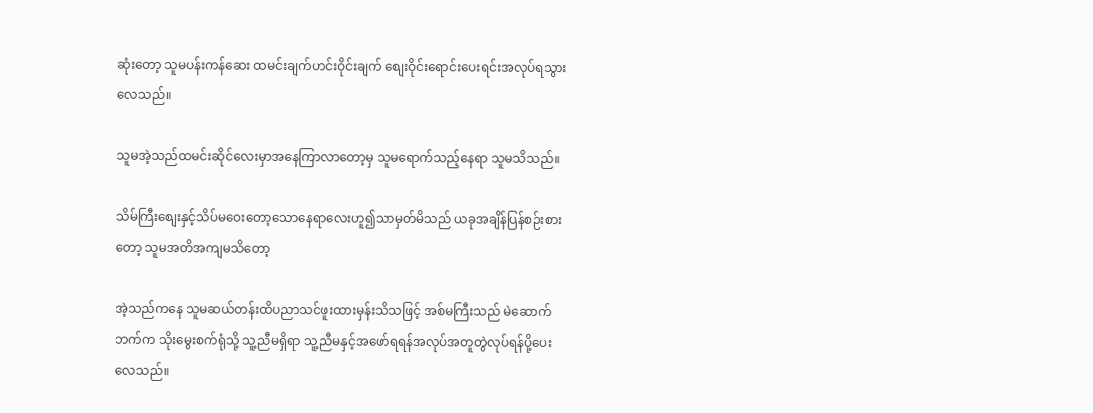ဆုံးတော့ သူမပန်းကန်ဆေး ထမင်းချက်ဟင်းဝိုင်းချက် စျေးဝိုင်းရောင်းပေးရင်းအလုပ်ရသွားလေသည်။

သူမအဲ့သည်ထမင်းဆိုင်လေးမှာအနေကြာလာတော့မှ သူမရောက်သည့်နေရာ သူမသိသည်။

သိမ်ကြီးစျေးနှင့်သိပ်မဝေးတော့သောနေရာလေးဟူ၍သာမှတ်မိသည် ယခုအချိန်ပြန်စဉ်းစားတော့ သူမအတိအကျမသိတော့

အဲ့သည်ကနေ သူမဆယ်တန်းထိပညာသင်ဖူးထားမှန်းသိသဖြင့် အစ်မကြီးသည် မဲဆောက်ဘက်က သိုးမွေးစက်ရုံသို့ သူ့ညီမရှိရာ သူ့ညီမနှင့်အဖော်ရရန်အလုပ်အတူတွဲလုပ်ရန်ပို့ပေးလေသည်။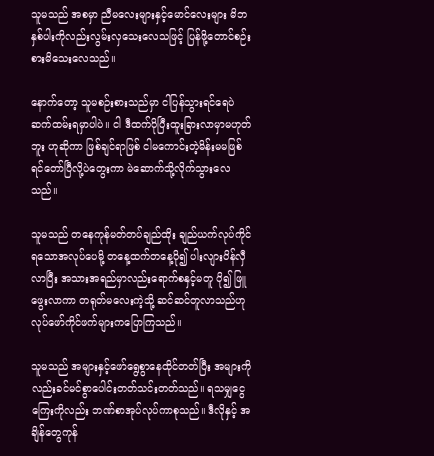သူမသည် အစမှာ ညီမလေးများနှင့်မောင်လေးများ မိဘနှစ်ပါးကိုလည်းလွမ်းလှသေးလေသဖြင့် ပြန်ဖို့တောင်စဉ်းစားမိသေးလေသည်။

နောက်တော့ သူမစဉ်းစားသည်မှာ ငါပြန်သွားရင်ရေပဲဆက်ထမ်းရမှာပါပဲ။ ငါ ဒီထက်ပိုပြီးထူးခြားလာမှာမဟုတ်ဘူး ဟုဆိုကာ ဖြစ်ချင်ရာဖြစ် ငါမကောင်းတဲ့မိန်းမမဖြစ်ရင်တော်ပြီလို့ပဲတွေးကာ မဲဆောက်သို့လိုက်သွားလေသည်။

သူမသည် တနေကုန်မတ်တပ်ချည်ထိုး ချည်ယက်လုပ်ကိုင်ရသောအလုပ်ပေမို့ တနေ့ထက်တနေ့ပို၍ ပါးလျားပိန်လှီလာပြီး အသားအရည်မှာလည်းရောက်စနှင့်မတူ ပို၍ ဖြူဖွေးလာကာ တရုတ်မလေးကဲ့သို့ ဆင်ဆင်တူလာသည်ဟု လုပ်ဖော်ကိုင်ဖက်များကပြောကြသည်။

သူမသည် အများနှင့်ဖော်ရွေစွာနေထိုင်တတ်ပြီး အများကိုလည်းခင်မင်စွာပေါင်းတတ်သင်းတတ်သည်။ ရသမျှငွေကြေးကိုလည်း ဘဏ်စာအုပ်လုပ်ကာစုသည်။ ဒီလိုနှင့် အချိန်တွေကုန်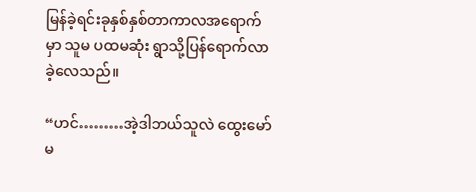မြန်ခဲ့ရင်းခုနှစ်နှစ်တာကာလအရောက်မှာ သူမ ပထမဆုံး ရွာသို့ပြန်ရောက်လာခဲ့လေသည်။

“ဟင်………အဲ့ဒါဘယ်သူလဲ ထွေးမော်မ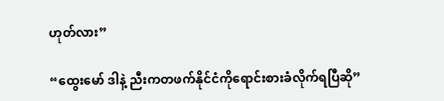ဟုတ်လား”

“ထွေးမော် ဒါနဲ့ ညီးကတဖက်နိုင်ငံကိုရောင်းစားခံလိုက်ရပြီဆို”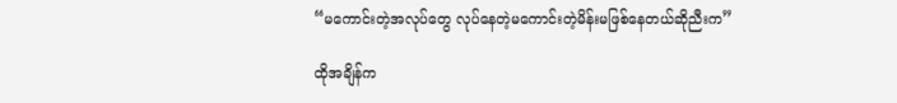“မကောင်းတဲ့အလုပ်တွေ လုပ်နေတဲ့မကောင်းတဲ့မိန်းမဖြစ်နေတယ်ဆိုညီးက”

ထိုအချိန်က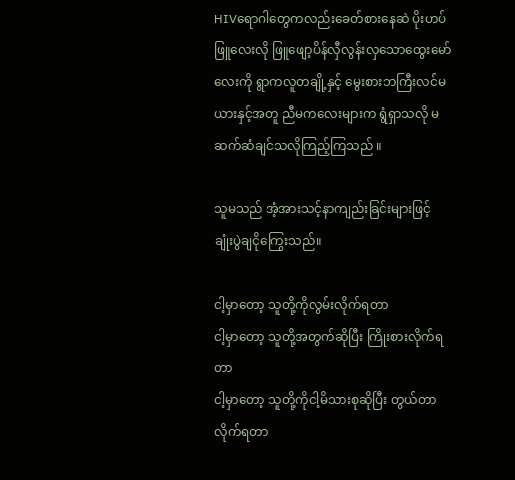HIVရောဂါတွေကလည်းခေတ်စားနေဆဲ ပိုးဟပ်ဖြူလေးလို ဖြူဖျော့ပိန်လှီလွန်းလှသောထွေးမော်လေးကို ရွာကလူတချို့နှင့် မွေးစားဘကြီးလင်မယားနှင့်အတူ ညီမကလေးများက ရွံရှာသလို မဆက်ဆံချင်သလိုကြည့်ကြသည် ။

သူမသည် အံ့အားသင့်နာကျည်းခြင်းများဖြင့် ချုံးပွဲချငိုကြွေးသည်။

ငါ့မှာတော့ သူတို့ကိုလွမ်းလိုက်ရတာ
ငါ့မှာတော့ သူတို့အတွက်ဆိုပြီး ကြိုးစားလိုက်ရတာ
ငါ့မှာတော့ သူတို့ကိုငါ့မိသားစုဆိုပြီး တွယ်တာလိုက်ရတာ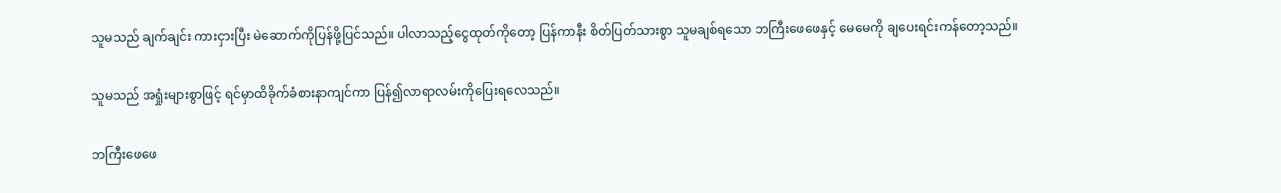သူမသည် ချက်ချင်း ကားငှားပြီး မဲဆောက်ကိုပြန်ဖို့ပြင်သည်။ ပါလာသည့်ငွေထုတ်ကိုတော့ ပြန်ကာနီး စိတ်ပြတ်သားစွာ သူမချစ်ရသော ဘကြီးဖေဖေနှင့် မေမေကို ချပေးရင်းကန်တော့သည်။

သူမသည် အရှုံးများစွာဖြင့် ရင်မှာထိခိုက်ခံစားနာကျင်ကာ ပြန်၍လာရာလမ်းကိုပြေးရလေသည်။

ဘကြီးဖေဖေ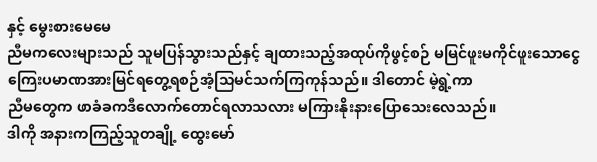နှင့် မွေးစားမေမေ
ညီမကလေးများသည် သူမပြန်သွားသည်နှင့် ချထားသည့်အထုပ်ကိုဖွင့်စဉ် မမြင်ဖူးမကိုင်ဖူးသောငွေကြေးပမာဏအားမြင်ရတွေ့ရစဉ်အံ့သြမင်သက်ကြကုန်သည်။ ဒါတောင် မဲ့ရွဲ့ကာ
ညီမတွေက ဖာခံခကဒီလောက်တောင်ရလာသလား မကြားနိုးနားပြောသေးလေသည်။
ဒါကို အနားကကြည့်သူတချို့ ထွေးမော်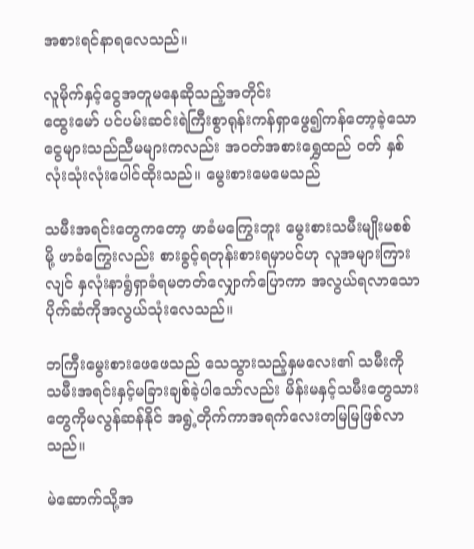အစားရင်နာရလေသည်။

လူမိုက်နှင့်ငွေအတူမနေဆိုသည့်အတိုင်း
ထွေးမော် ပင်ပမ်းဆင်းရဲကြီးစွာရုန်းကန်ရှာဖွေ၍ကန်တော့ခဲ့သောငွေများသည်ညီမများကလည်း အဝတ်အစားရွှေထည် ဝတ် နှစ်လုံးသုံးလုံးပေါင်ထိုးသည်။ မွေးစားမေမေသည်

သမီးအရင်းတွေကတော့ ဖာခံမကြွေးဘူး မွေးစားသမီးမျိုးမစစ်မို့ ဖာခံကြွေးလည်း စားခွင့်ရတုန်းစားရမှာပင်ဟု လူအများကြားလျင် နှလုံးနာရွံရှာခံရမတတ်လျှောက်ပြောကာ အလွယ်ရလာသောပိုက်ဆံကိုအလွယ်သုံးလေသည်။

ဘကြီးမွေးစားဖေဖေသည် သေသွားသည့်နှမလေး၏ သမီးကို သမီးအရင်းနှင့်မခြားချစ်ခဲ့ပါသော်လည်း မိန်းမနှင့်သမီးတွေသားတွေကိုမလွန်ဆန်နိုင် အရွဲ့တိုက်ကာအရက်လေးတမြမြဖြစ်လာသည်။

မဲဆောက်သို့အ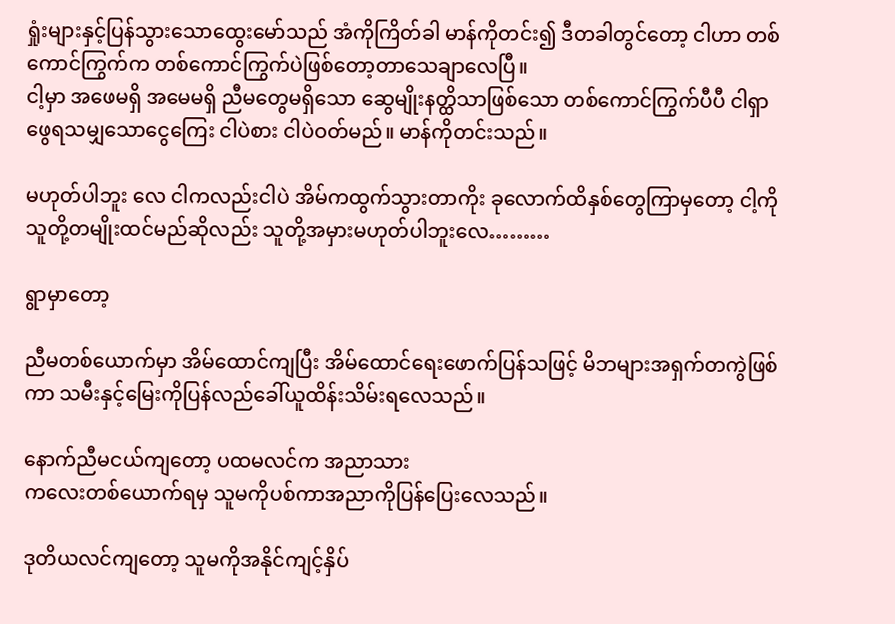ရှုံးများနှင့်ပြန်သွားသောထွေးမော်သည် အံကိုကြိတ်ခါ မာန်ကိုတင်း၍ ဒီတခါတွင်တော့ ငါဟာ တစ်ကောင်ကြွက်က တစ်ကောင်ကြွက်ပဲဖြစ်တော့တာသေချာလေပြီ။
ငါ့မှာ အဖေမရှိ အမေမရှိ ညီမတွေမရှိသော ဆွေမျိုးနတ္ထိသာဖြစ်သော တစ်ကောင်ကြွက်ပီပီ ငါရှာဖွေရသမျှသောငွေကြေး ငါပဲစား ငါပဲဝတ်မည်။ မာန်ကိုတင်းသည်။

မဟုတ်ပါဘူး လေ ငါကလည်းငါပဲ အိမ်ကထွက်သွားတာကိုး ခုလောက်ထိနှစ်တွေကြာမှတော့ ငါ့ကိုသူတို့တမျိုးထင်မည်ဆိုလည်း သူတို့အမှားမဟုတ်ပါဘူးလေ………

ရွာမှာတော့

ညီမတစ်ယောက်မှာ အိမ်ထောင်ကျပြီး အိမ်ထောင်ရေးဖောက်ပြန်သဖြင့် မိဘများအရှက်တကွဲဖြစ်ကာ သမီးနှင့်မြေးကိုပြန်လည်ခေါ်ယူထိန်းသိမ်းရလေသည်။

နောက်ညီမငယ်ကျတော့ ပထမလင်က အညာသား
ကလေးတစ်ယောက်ရမှ သူမကိုပစ်ကာအညာကိုပြန်ပြေးလေသည်။

ဒုတိယလင်ကျတော့ သူမကိုအနိုင်ကျင့်နှိပ်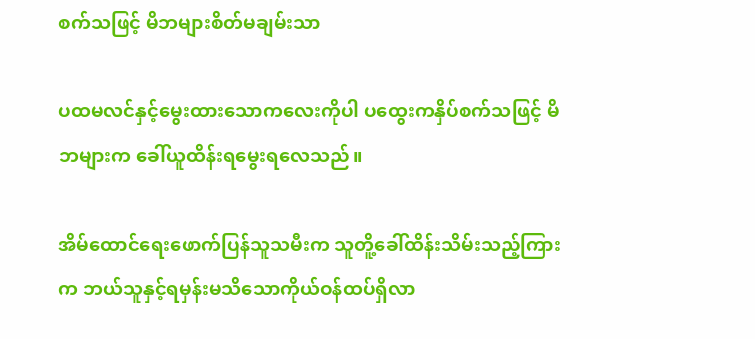စက်သဖြင့် မိဘများစိတ်မချမ်းသာ

ပထမလင်နှင့်မွေးထားသောကလေးကိုပါ ပထွေးကနှိပ်စက်သဖြင့် မိဘများက ခေါ်ယူထိန်းရမွေးရလေသည်။

အိမ်ထောင်ရေးဖောက်ပြန်သူသမီးက သူတိူ့ခေါ်ထိန်းသိမ်းသည့်ကြားက ဘယ်သူနှင့်ရမှန်းမသိသောကိုယ်ဝန်ထပ်ရှိလာ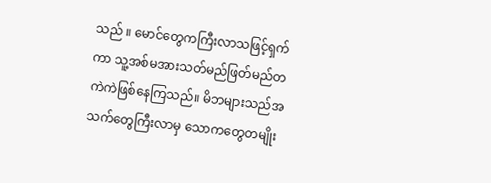သည် ။ မောင်တွေကကြီးလာသဖြင့်ရှက်ကာ သူ့အစ်မအားသတ်မည်ဖြတ်မည်တကဲကဲဖြစ်နေကြသည်။ မိဘများသည်အသက်တွေကြီးလာမှ သောကတွေတမျိုး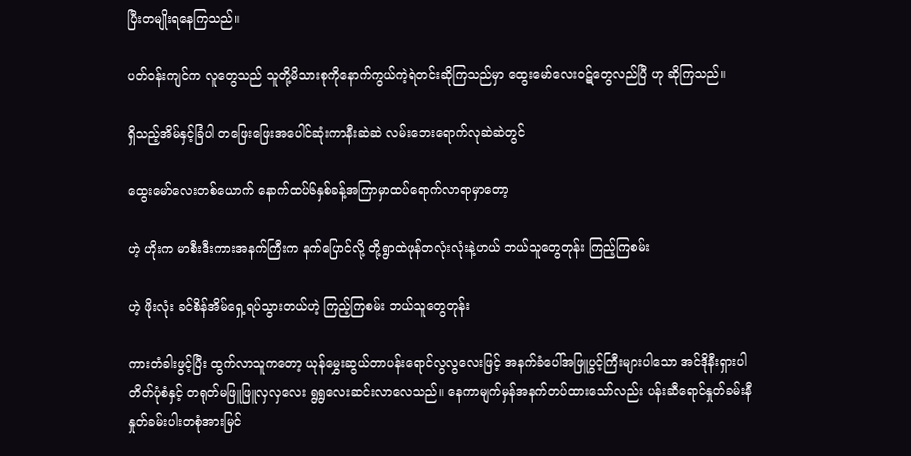ပြီးတမျိုးရနေကြသည်။

ပတ်ဝန်းကျင်က လူတွေသည် သူတို့မိသားစုကိုနောက်ကွယ်ကဲ့ရဲတင်းဆိုကြသည်မှာ ထွေးမော်လေးဝဋ်တွေလည်ပြီ ဟု ဆိုကြသည်။

ရှိသည့်အိမ်နှင့်ခြံပါ တဖြေးဖြေးအပေါင်ဆုံးကာနီးဆဲဆဲ လမ်းဘေးရောက်လုဆဲဆဲတွင်

ထွေးမော်လေးတစ်ယောက် နောက်ထပ်၆နှစ်ခန့်အကြာမှာထပ်ရောက်လာရာမှာတော့

ဟဲ့ ဟိုးက မာစီးဒီးကားအနက်ကြီးက နက်ပြောင်လို့ တို့ရွာထဲဖုန်တလုံးလုံးနဲ့ဟယ် ဘယ်သူတွေတုန်း ကြည့်ကြစမ်း

ဟဲ့ ဖိုးလုံး ခင်စိန်အိမ်ရှေ့ရပ်သွားတယ်ဟဲ့ ကြည့်ကြစမ်း ဘယ်သူတွေတုန်း

ကားတံခါးဖွင့်ပြီး ထွက်လာသူကတော့ ယုန်မွှေးဆွယ်တာပန်းရောင်လွလွလေးဖြင့် အနက်ခံပေါ်အဖြူပွင့်ကြီးများပါသော အင်ဒိုနီးရှားပါတိတ်ပုံစံနှင့် တရုတ်မဖြူဖြူလှလှလေး ရွရွလေးဆင်းလာလေသည်။ နေကာမျက်မှန်အနက်တပ်ထားသော်လည်း ပန်းဆီရောင်နှုတ်ခမ်းနီနှုတ်ခမ်းပါးတစုံအားမြင်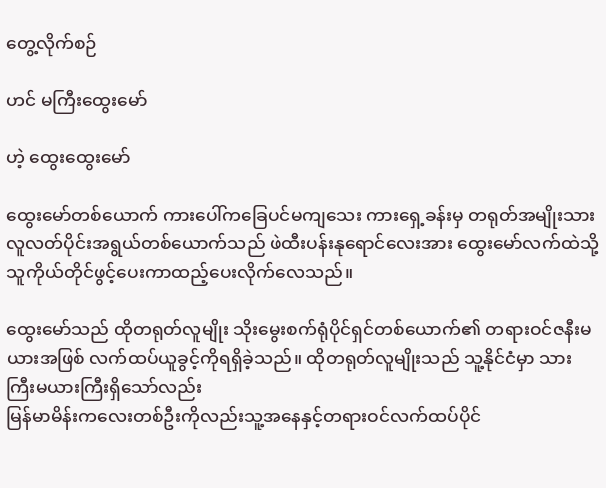တွေ့လိုက်စဉ်

ဟင် မကြီးထွေးမော်

ဟဲ့ ထွေးထွေးမော်

ထွေးမော်တစ်ယောက် ကားပေါ်ကခြေပင်မကျသေး ကားရှေ့ခန်းမှ တရုတ်အမျိုးသားလူလတ်ပိုင်းအရွယ်တစ်ယောက်သည် ဖဲထီးပန်းနုရောင်လေးအား ထွေးမော်လက်ထဲသို့သူကိုယ်တိုင်ဖွင့်ပေးကာထည့်ပေးလိုက်လေသည်။

ထွေးမော်သည် ထိုတရုတ်လူမျိုး သိုးမွေးစက်ရုံပိုင်ရှင်တစ်ယောက်၏ တရားဝင်ဇနီးမယားအဖြစ် လက်ထပ်ယူခွင့်ကိုရရှိခဲ့သည်။ ထိုတရုတ်လူမျိုးသည် သူ့နိုင်ငံမှာ သားကြီးမယားကြီးရှိသော်လည်း
မြန်မာမိန်းကလေးတစ်ဦးကိုလည်းသူ့အနေနှင့်တရားဝင်လက်ထပ်ပိုင်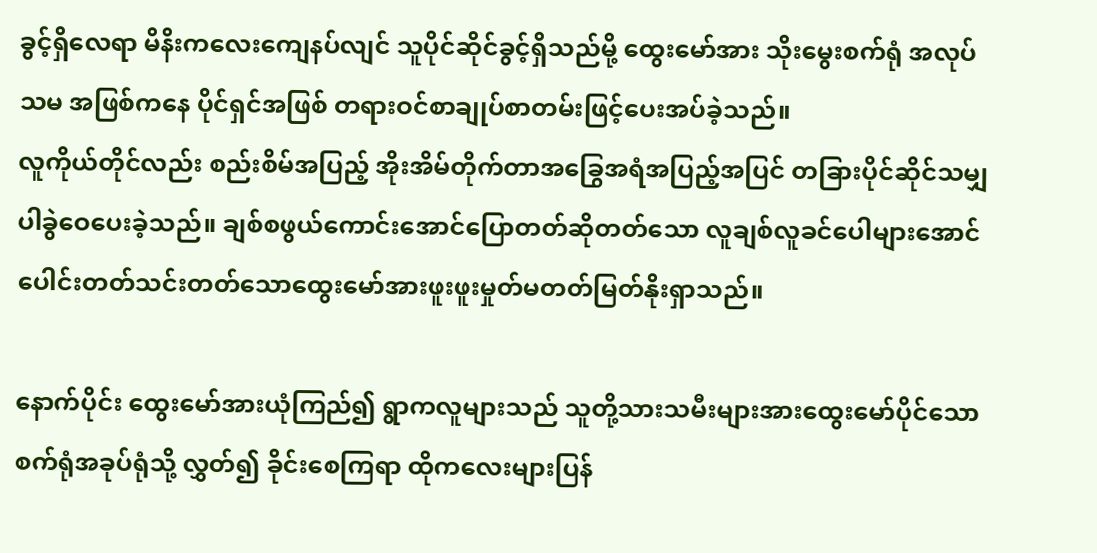ခွင့်ရှိလေရာ မိနိးကလေးကျေနပ်လျင် သူပိုင်ဆိုင်ခွင့်ရှိသည်မို့ ထွေးမော်အား သိုးမွေးစက်ရုံ အလုပ်သမ အဖြစ်ကနေ ပိုင်ရှင်အဖြစ် တရားဝင်စာချုပ်စာတမ်းဖြင့်ပေးအပ်ခဲ့သည်။
လူကိုယ်တိုင်လည်း စည်းစိမ်အပြည့် အိုးအိမ်တိုက်တာအခြွေအရံအပြည့်အပြင် တခြားပိုင်ဆိုင်သမျှပါခွဲဝေပေးခဲ့သည်။ ချစ်စဖွယ်ကောင်းအောင်ပြောတတ်ဆိုတတ်သော လူချစ်လူခင်ပေါများအောင်ပေါင်းတတ်သင်းတတ်သောထွေးမော်အားဖူးဖူးမှုတ်မတတ်မြတ်နိုးရှာသည်။

နောက်ပိုင်း ထွေးမော်အားယုံကြည်၍ ရွာကလူများသည် သူတို့သားသမီးများအားထွေးမော်ပိုင်သောစက်ရုံအခုပ်ရုံသို့ လွှတ်၍ ခိုင်းစေကြရာ ထိုကလေးများပြန်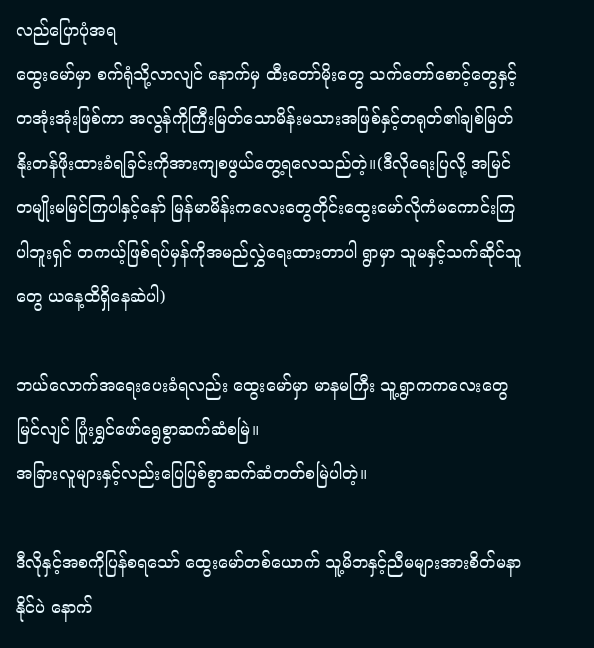လည်ပြောပုံအရ
ထွေးမော်မှာ စက်ရုံသို့လာလျင် နောက်မှ ထီးတော်မိုးတွေ သက်တော်စောင့်တွေနှင့်တအုံးအုံးဖြစ်ကာ အလွန်ကိုကြီးမြတ်သောမိန်းမသားအဖြစ်နှင့်တရုတ်၏ချစ်မြတ်နိုးတန်ဖိုးထားခံရခြင်းကိုအားကျစဖွယ်တွေ့ရလေသည်တဲ့။(ဒီလိုရေးပြလို့ အမြင်တမျိုးမမြင်ကြပါနှင့်နော် မြန်မာမိန်းကလေးတွေတိုင်းထွေးမော်လိုကံမကောင်းကြပါဘူးရှင် တကယ့်ဖြစ်ရပ်မှန်ကိုအမည်လွှဲရေးထားတာပါ ရွာမှာ သူမနှင့်သက်ဆိုင်သူတွေ ယနေ့ထိရှိနေဆဲပါ)

ဘယ်လောက်အရေးပေးခံရလည်း ထွေးမော်မှာ မာနမကြီး သူ့ရွာကကလေးတွေမြင်လျင် ပြုံးရွှင်ဖော်ရွေစွာဆက်ဆံစမြဲ။
အခြားလူများနှင့်လည်းပြေပြစ်စွာဆက်ဆံတတ်စမြဲပါတဲ့။

ဒီလိုနှင့်အစကိုပြန်စရသော် ထွေးမော်တစ်ယောက် သူ့မိဘနှင့်ညီမများအားစိတ်မနာနိုင်ပဲ နောက်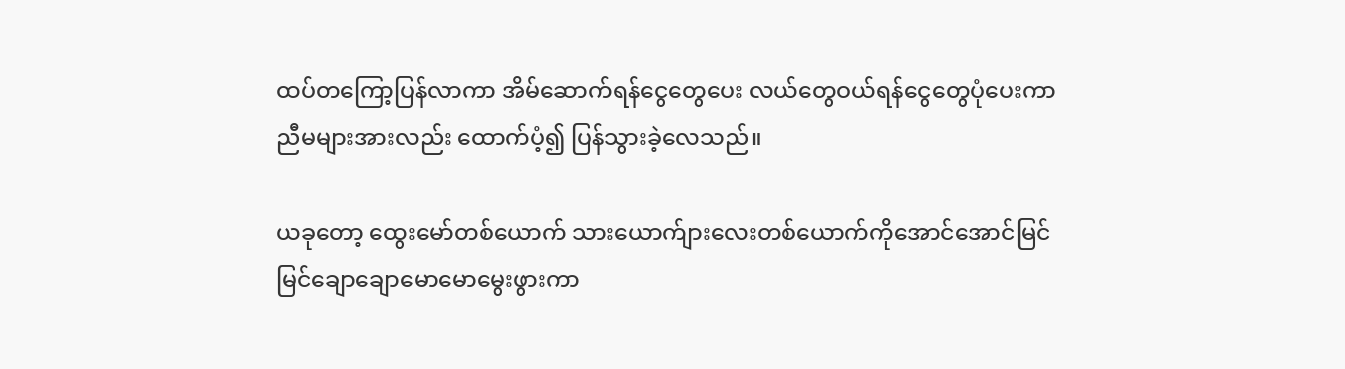ထပ်တကြော့ပြန်လာကာ အိမ်ဆောက်ရန်ငွေတွေပေး လယ်တွေဝယ်ရန်ငွေတွေပုံပေးကာ ညီမများအားလည်း ထောက်ပံ့၍ ပြန်သွားခဲ့လေသည်။

ယခုတော့ ထွေးမော်တစ်ယောက် သားယောက်ျားလေးတစ်ယောက်ကိုအောင်အောင်မြင်မြင်ချောချောမောမောမွေးဖွားကာ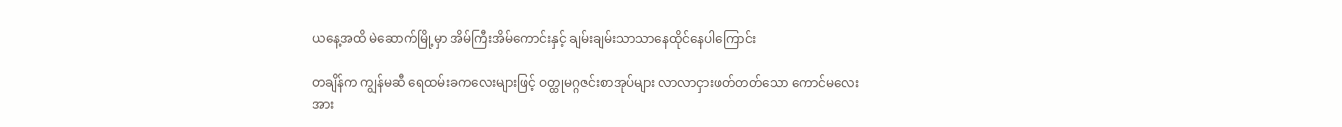ယနေ့အထိ မဲဆောက်မြို့မှာ အိမ်ကြီးအိမ်ကောင်းနှင့် ချမ်းချမ်းသာသာနေထိုင်နေပါကြောင်း

တချိန်က ကျွန်မဆီ ရေထမ်းခကလေးများဖြင့် ဝတ္ထုမဂ္ဂဇင်းစာအုပ်များ လာလာငှားဖတ်တတ်သော ကောင်မလေးအား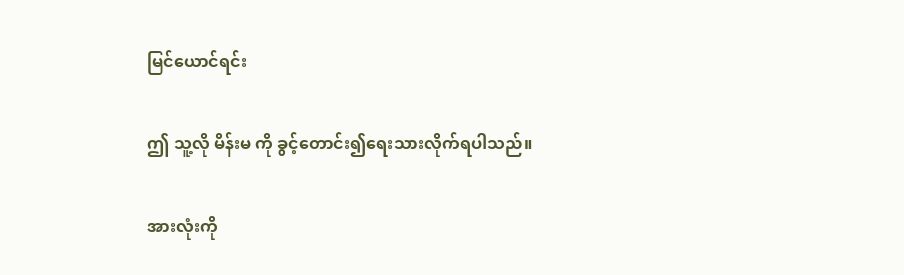မြင်ယောင်ရင်း

ဤ သူ့လို မိန်းမ ကို ခွင့်တောင်း၍ရေးသားလိုက်ရပါသည်။

အားလုံးကို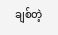ချစ်တဲ့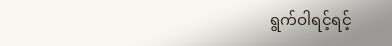ရွက်ဝါရင့်ရင့်